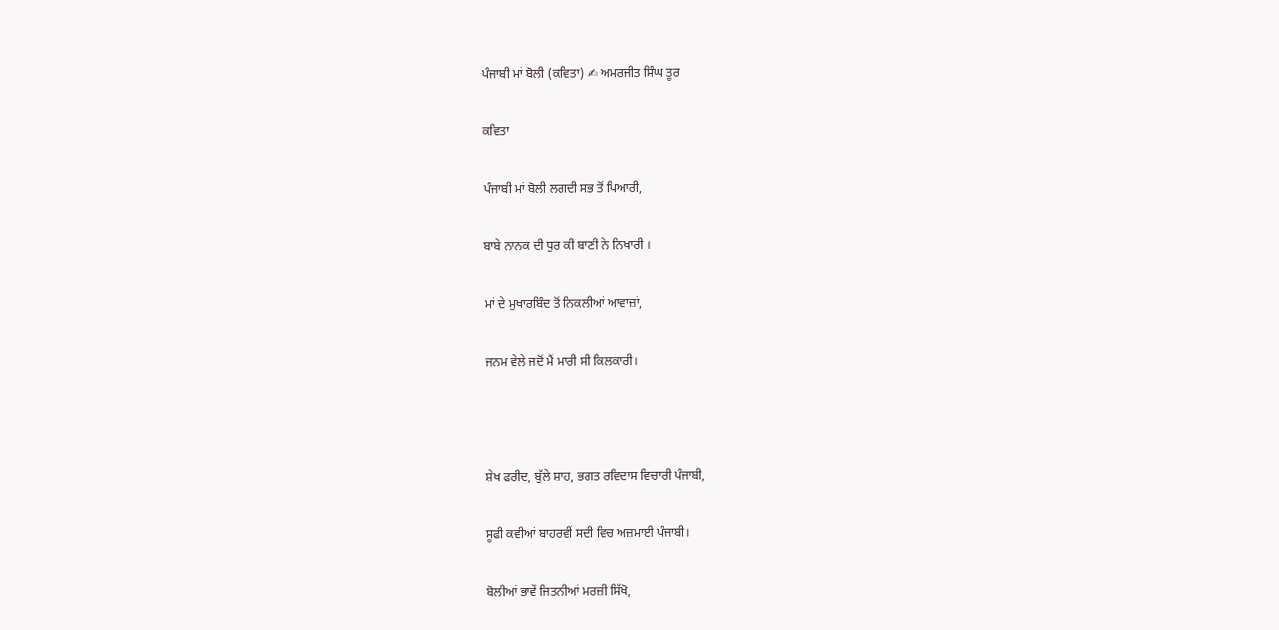ਪੰਜਾਬੀ ਮਾਂ ਬੋਲੀ (ਕਵਿਤਾ) ✍ ਅਮਰਜੀਤ ਸਿੰਘ ਤੂਰ

ਕਵਿਤਾ

ਪੰਜਾਬੀ ਮਾਂ ਬੋਲੀ ਲਗਦੀ ਸਭ ਤੋਂ ਪਿਆਰੀ,

ਬਾਬੇ ਨਾਨਕ ਦੀ ਧੁਰ ਕੀ ਬਾਣੀ ਨੇ ਨਿਖਾਰੀ ।

ਮਾਂ ਦੇ ਮੁਖਾਰਬਿੰਦ ਤੋਂ ਨਿਕਲੀਆਂ ਆਵਾਜ਼ਾਂ,

ਜਨਮ ਵੇਲੇ ਜਦੋਂ ਮੈਂ ਮਾਰੀ ਸੀ ਕਿਲਕਾਰੀ।



ਸ਼ੇਖ ਫਰੀਦ, ਬੁੱਲੇ ਸ਼ਾਹ, ਭਗਤ ਰਵਿਦਾਸ ਵਿਚਾਰੀ ਪੰਜਾਬੀ,

ਸੂਫੀ ਕਵੀਆਂ ਬਾਹਰਵੀਂ ਸਦੀ ਵਿਚ ਅਜ਼ਮਾਈ ਪੰਜਾਬੀ।

ਬੋਲੀਆਂ ਭਾਵੇਂ ਜਿਤਨੀਆਂ ਮਰਜ਼ੀ ਸਿੱਖੋ,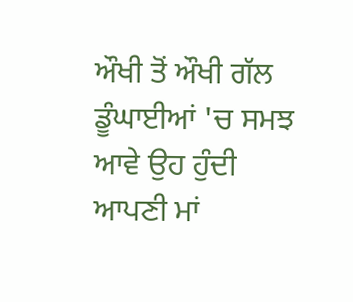ਔਖੀ ਤੋਂ ਔਖੀ ਗੱਲ ਡੂੰਘਾਈਆਂ 'ਚ ਸਮਝ ਆਵੇ ਉਹ ਹੁੰਦੀ ਆਪਣੀ ਮਾਂ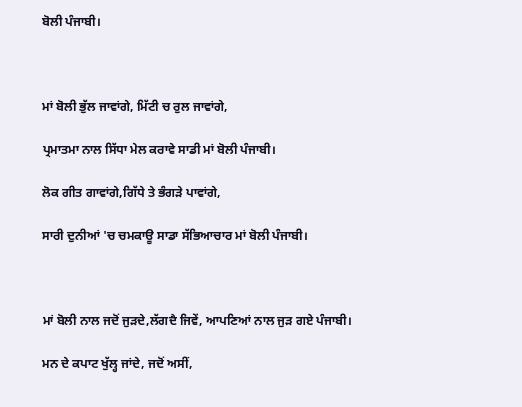ਬੋਲੀ ਪੰਜਾਬੀ।



ਮਾਂ ਬੋਲੀ ਭੁੱਲ ਜਾਵਾਂਗੇ, ਮਿੱਟੀ ਚ ਰੁਲ ਜਾਵਾਂਗੇ,

ਪ੍ਰਮਾਤਮਾ ਨਾਲ ਸਿੱਧਾ ਮੇਲ ਕਰਾਵੇ ਸਾਡੀ ਮਾਂ ਬੋਲੀ ਪੰਜਾਬੀ।

ਲੋਕ ਗੀਤ ਗਾਵਾਂਗੇ,ਗਿੱਧੇ ਤੇ ਭੰਗੜੇ ਪਾਵਾਂਗੇ,

ਸਾਰੀ ਦੁਨੀਆਂ 'ਚ ਚਮਕਾਊ ਸਾਡਾ ਸੱਭਿਆਚਾਰ ਮਾਂ ਬੋਲੀ ਪੰਜਾਬੀ।



ਮਾਂ ਬੋਲੀ ਨਾਲ ਜਦੋਂ ਜੁੜਦੇ,ਲੱਗਦੈ ਜਿਵੇਂ, ਆਪਣਿਆਂ ਨਾਲ ਜੁੜ ਗਏ ਪੰਜਾਬੀ।

ਮਨ ਦੇ ਕਪਾਟ ਖੁੱਲ੍ਹ ਜਾਂਦੇ, ਜਦੋਂ ਅਸੀਂ,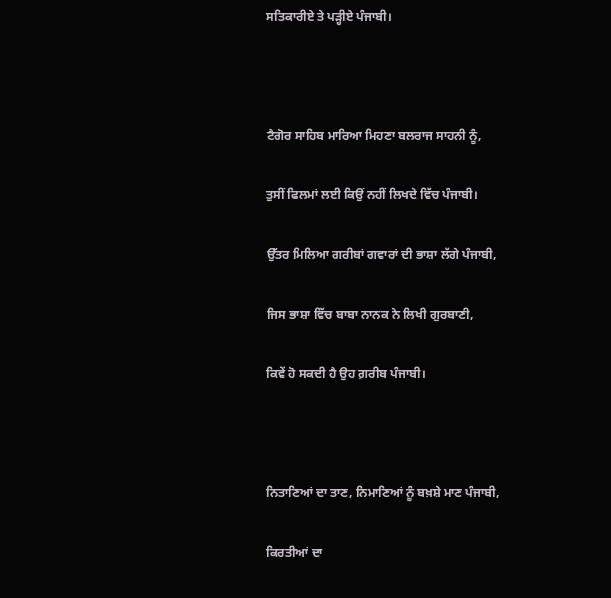ਸਤਿਕਾਰੀਏ ਤੇ ਪੜ੍ਹੀਏ ਪੰਜਾਬੀ।



ਟੈਗੋਰ ਸਾਹਿਬ ਮਾਰਿਆ ਮਿਹਣਾ ਬਲਰਾਜ ਸਾਹਨੀ ਨੂੰ,

ਤੁਸੀਂ ਫਿਲਮਾਂ ਲਈ ਕਿਉਂ ਨਹੀਂ ਲਿਖਦੇ ਵਿੱਚ ਪੰਜਾਬੀ।

ਉੱਤਰ ਮਿਲਿਆ ਗਰੀਬਾਂ ਗਵਾਰਾਂ ਦੀ ਭਾਸ਼ਾ ਲੱਗੇ ਪੰਜਾਬੀ,

ਜਿਸ ਭਾਸ਼ਾ ਵਿੱਚ ਬਾਬਾ ਨਾਨਕ ਨੇ ਲਿਖੀ ਗੁਰਬਾਣੀ,

ਕਿਵੇਂ ਹੋ ਸਕਦੀ ਹੈ ਉਹ ਗ਼ਰੀਬ ਪੰਜਾਬੀ।



ਨਿਤਾਣਿਆਂ ਦਾ ਤਾਣ, ਨਿਮਾਣਿਆਂ ਨੂੰ ਬਖ਼ਸ਼ੇ ਮਾਣ ਪੰਜਾਬੀ,

ਕਿਰਤੀਆਂ ਦਾ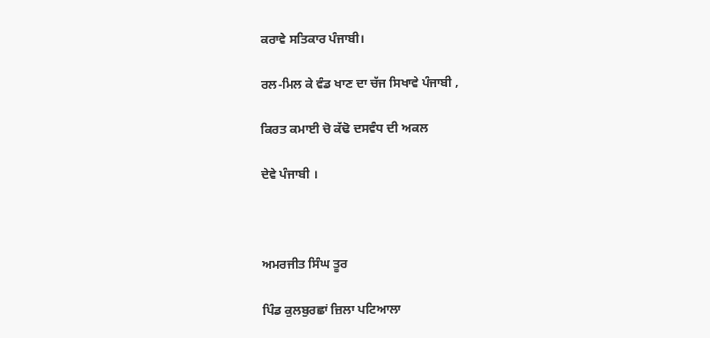ਕਰਾਵੇ ਸਤਿਕਾਰ ਪੰਜਾਬੀ।

ਰਲ-ਮਿਲ ਕੇ ਵੰਡ ਖਾਣ ਦਾ ਚੱਜ ਸਿਖਾਵੇ ਪੰਜਾਬੀ ,

ਕਿਰਤ ਕਮਾਈ ਚੋ ਕੱਢੋ ਦਸਵੰਧ ਦੀ ਅਕਲ

ਦੇਵੇ ਪੰਜਾਬੀ ।



ਅਮਰਜੀਤ ਸਿੰਘ ਤੂਰ

ਪਿੰਡ ਕੁਲਬੁਰਛਾਂ ਜ਼ਿਲਾ ਪਟਿਆਲਾ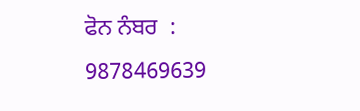ਫੋਨ ਨੰਬਰ  :  9878469639